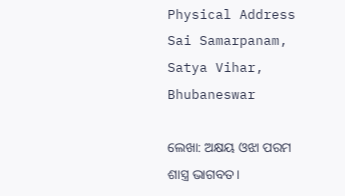Physical Address
Sai Samarpanam, Satya Vihar, Bhubaneswar

ଲେଖା: ଅକ୍ଷୟ ଓଝା ପରମ ଶାସ୍ତ୍ର ଭାଗବତ।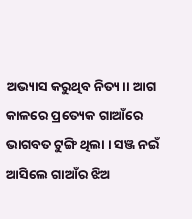ଅଭ୍ୟାସ କରୁଥିବ ନିତ୍ୟ।। ଆଗ କାଳରେ ପ୍ରତ୍ୟେକ ଗାଆଁରେ ଭାଗବତ ଟୁଙ୍ଗି ଥିଲା । ସଞ୍ଜ ନଇଁ ଆସିଲେ ଗାଆଁର ଝିଅ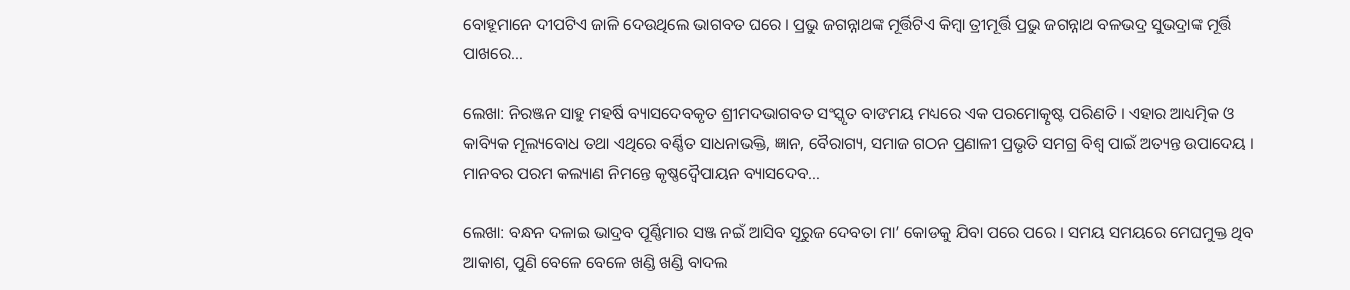ବୋହୂମାନେ ଦୀପଟିଏ ଜାଳି ଦେଉଥିଲେ ଭାଗବତ ଘରେ । ପ୍ରଭୁ ଜଗନ୍ନାଥଙ୍କ ମୂର୍ତ୍ତିଟିଏ କିମ୍ବା ତ୍ରୀମୂର୍ତ୍ତି ପ୍ରଭୁ ଜଗନ୍ନାଥ ବଳଭଦ୍ର ସୁଭଦ୍ରାଙ୍କ ମୂର୍ତ୍ତି ପାଖରେ…

ଲେଖା: ନିରଞ୍ଜନ ସାହୁ ମହର୍ଷି ବ୍ୟାସଦେବକୃତ ଶ୍ରୀମଦଭାଗବତ ସଂସ୍କୃତ ବାଙମୟ ମଧ୍ୟରେ ଏକ ପରମୋତ୍କୃଷ୍ଟ ପରିଣତି । ଏହାର ଆଧ୍ୟତ୍ମିକ ଓ କାବ୍ୟିକ ମୂଲ୍ୟବୋଧ ତଥା ଏଥିରେ ବର୍ଣ୍ଣିତ ସାଧନାଭକ୍ତି, ଜ୍ଞାନ, ବୈରାଗ୍ୟ, ସମାଜ ଗଠନ ପ୍ରଣାଳୀ ପ୍ରଭୃତି ସମଗ୍ର ବିଶ୍ବ ପାଇଁ ଅତ୍ୟନ୍ତ ଉପାଦେୟ । ମାନବର ପରମ କଲ୍ୟାଣ ନିମନ୍ତେ କୃଷ୍ଣଦ୍ଵୈପାୟନ ବ୍ୟାସଦେବ…

ଲେଖା: ବନ୍ଧନ ଦଳାଇ ଭାଦ୍ରବ ପୂର୍ଣ୍ଣିମାର ସଞ୍ଜ ନଇଁ ଆସିବ ସୂରୁଜ ଦେବତା ମା’ କୋଡକୁ ଯିବା ପରେ ପରେ । ସମୟ ସମୟରେ ମେଘମୁକ୍ତ ଥିବ ଆକାଶ, ପୁଣି ବେଳେ ବେଳେ ଖଣ୍ଡି ଖଣ୍ଡି ବାଦଲ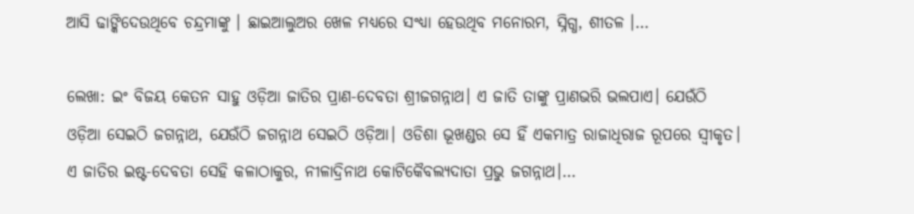ଆସି ଢାଙ୍କିଦେଉଥିବେ ଚନ୍ଦ୍ରମାଙ୍କୁ । ଛାଇଆଲୁଅର ଖେଳ ମଧ୍ୟରେ ସଂଧ୍ୟା ହେଉଥିବ ମନୋରମ, ସ୍ନିଗ୍ଧ, ଶୀତଳ ।…

ଲେଖା: ଇଂ ବିଜୟ କେତନ ସାହୁ ଓଡ଼ିଆ ଜାତିର ପ୍ରାଣ-ଦେବତା ଶ୍ରୀଜଗନ୍ନାଥ। ଏ ଜାତି ତାଙ୍କୁ ପ୍ରାଣଭରି ଭଲପାଏ। ଯେଉଁଠି ଓଡ଼ିଆ ସେଇଠି ଜଗନ୍ନାଥ, ଯେଉଁଠି ଜଗନ୍ନାଥ ସେଇଠି ଓଡ଼ିଆ। ଓଡିଶା ଭୂଖଣ୍ଡର ସେ ହିଁ ଏକମାତ୍ର ରାଜାଧିରାଜ ରୂପରେ ସ୍ଵୀକୃତ। ଏ ଜାତିର ଇଷ୍ଟ-ଦେବତା ସେହି କଳାଠାକୁର, ନୀଳାଦ୍ରିନାଥ କୋଟିକୈବଲ୍ୟଦାତା ପ୍ରଭୁ ଜଗନ୍ନାଥ।…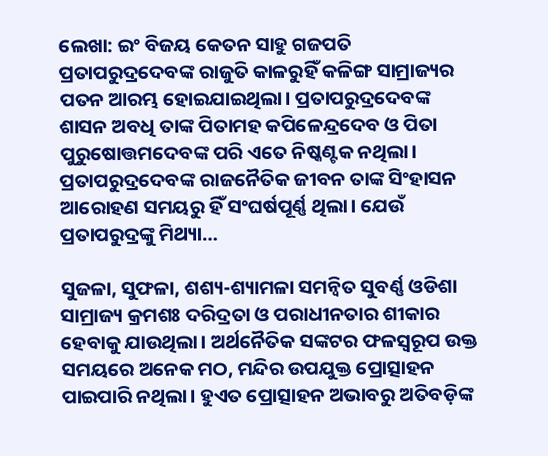ଲେଖା: ଇଂ ବିଜୟ କେତନ ସାହୁ ଗଜପତି ପ୍ରତାପରୁଦ୍ରଦେବଙ୍କ ରାଜୁତି କାଳରୁହିଁ କଳିଙ୍ଗ ସାମ୍ରାଜ୍ୟର ପତନ ଆରମ୍ଭ ହୋଇଯାଇଥିଲା। ପ୍ରତାପରୁଦ୍ରଦେବଙ୍କ ଶାସନ ଅବଧି ତାଙ୍କ ପିତାମହ କପିଳେନ୍ଦ୍ରଦେବ ଓ ପିତା ପୁରୁଷୋତ୍ତମଦେବଙ୍କ ପରି ଏତେ ନିଷ୍କଣ୍ଟକ ନଥିଲା। ପ୍ରତାପରୁଦ୍ରଦେବଙ୍କ ରାଜନୈତିକ ଜୀବନ ତାଙ୍କ ସିଂହାସନ ଆରୋହଣ ସମୟରୁ ହିଁ ସଂଘର୍ଷପୂର୍ଣ୍ଣ ଥିଲା। ଯେଉଁ ପ୍ରତାପରୁଦ୍ରଙ୍କୁ ମିଥ୍ୟା…

ସୁଜଳା, ସୁଫଳା, ଶଶ୍ୟ-ଶ୍ୟାମଳା ସମନ୍ବିତ ସୁବର୍ଣ୍ଣ ଓଡିଶା ସାମ୍ରାଜ୍ୟ କ୍ରମଶଃ ଦରିଦ୍ରତା ଓ ପରାଧୀନତାର ଶୀକାର ହେବାକୁ ଯାଉଥିଲା। ଅର୍ଥନୈତିକ ସଙ୍କଟର ଫଳସ୍ୱରୂପ ଉକ୍ତ ସମୟରେ ଅନେକ ମଠ, ମନ୍ଦିର ଉପଯୁକ୍ତ ପ୍ରୋତ୍ସାହନ ପାଇପାରି ନଥିଲା। ହୁଏତ ପ୍ରୋତ୍ସାହନ ଅଭାବରୁ ଅତିବଡ଼ିଙ୍କ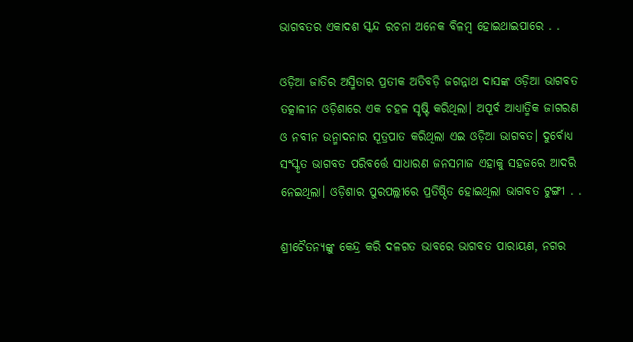ଭାଗବତର ଏକାଦଶ ସ୍କନ୍ଦ ରଚନା ଅନେକ ବିଳମ୍ବ ହୋଇଥାଇପାରେ . .

ଓଡ଼ିଆ ଜାତିର ଅସ୍ମିତାର ପ୍ରତୀକ ଅତିବଡ଼ି ଜଗନ୍ନାଥ ଦାସଙ୍କ ଓଡ଼ିଆ ଭାଗବତ ତତ୍କାଳୀନ ଓଡ଼ିଶାରେ ଏକ ଚହଳ ସୃଷ୍ଟି କରିଥିଲା। ଅପୂର୍ବ ଆଧ୍ୟାତ୍ମିକ ଜାଗରଣ ଓ ନବୀନ ଉନ୍ମାଦନାର ସୂତ୍ରପାତ କରିଥିଲା ଏଇ ଓଡ଼ିଆ ଭାଗବତ। ଦୁର୍ବୋଧ୍ୟ ସଂସ୍କୃତ ଭାଗବତ ପରିବର୍ତ୍ତେ ସାଧାରଣ ଜନସମାଜ ଏହାକୁ ସହଜରେ ଆଦରି ନେଇଥିଲା। ଓଡ଼ିଶାର ପୁରପଲ୍ଲୀରେ ପ୍ରତିଷ୍ଠିତ ହୋଇଥିଲା ଭାଗବତ ଟୁଙ୍ଗୀ . .

ଶ୍ରୀଚୈତନ୍ୟଙ୍କୁ କେନ୍ଦ୍ର କରି ଦଳଗତ ଭାବରେ ଭାଗବତ ପାରାୟଣ, ନଗର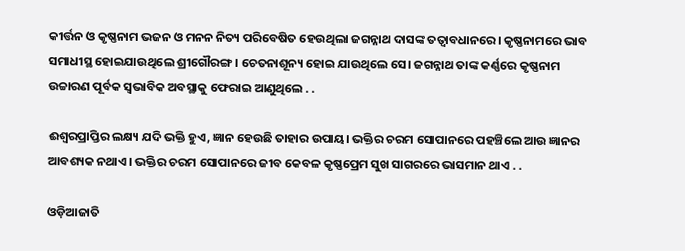କୀର୍ତ୍ତନ ଓ କୃଷ୍ଣନାମ ଭଜନ ଓ ମନନ ନିତ୍ୟ ପରିବେଷିତ ହେଉଥିଲା ଜଗନ୍ନାଥ ଦାସଙ୍କ ତତ୍ୱାବଧାନରେ। କୃଷ୍ଣନାମରେ ଭାବ ସମାଧୀସ୍ଥ ହୋଇଯାଉଥିଲେ ଶ୍ରୀଗୌରଙ୍ଗ। ଚେତନାଶୂନ୍ୟ ହୋଇ ଯାଉଥିଲେ ସେ। ଜଗନ୍ନାଥ ତାଙ୍କ କର୍ଣ୍ଣରେ କୃଷ୍ଣନାମ ଉଚ୍ଚାରଣ ପୂର୍ବକ ସ୍ୱଭାବିକ ଅବସ୍ଥାକୁ ଫେରାଇ ଆଣୁଥିଲେ . .

ଈଶ୍ୱରପ୍ରାପ୍ତିର ଲକ୍ଷ୍ୟ ଯଦି ଭକ୍ତି ହୁଏ, ଜ୍ଞାନ ହେଉଛି ତାହାର ଉପାୟ। ଭକ୍ତିର ଚରମ ସୋପାନରେ ପହଞ୍ଚିଲେ ଆଉ ଜ୍ଞାନର ଆବଶ୍ୟକ ନଥାଏ। ଭକ୍ତିର ଚରମ ସୋପାନରେ ଜୀବ କେବଳ କୃଷ୍ଣପ୍ରେମ ସୁଖ ସାଗରରେ ଭାସମାନ ଥାଏ . .

ଓଡ଼ିଆଜାତି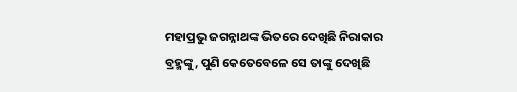ମହାପ୍ରଭୁ ଜଗନ୍ନାଥଙ୍କ ଭିତରେ ଦେଖିଛି ନିରାକାର ବ୍ରହ୍ମଙ୍କୁ, ପୁଣି କେତେବେଳେ ସେ ତାଙ୍କୁ ଦେଖିଛି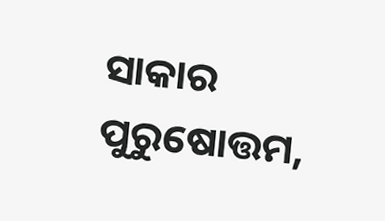ସାକାର ପୁରୁଷୋତ୍ତମ,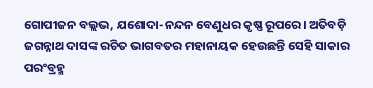ଗୋପୀଜନ ବଲ୍ଲଭ, ଯଶୋଦା-ନନ୍ଦନ ବେଣୁଧର କୃଷ୍ଣ ରୂପରେ। ଅତିବଡ଼ି ଜଗନ୍ନାଥ ଦାସଙ୍କ ରଚିତ ଭାଗବତର ମହାନାୟକ ହେଉଛନ୍ତି ସେହି ସାକାର ପରଂବ୍ରହ୍ମ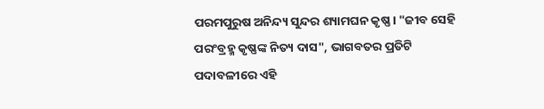ପରମପୁରୁଷ ଅନିନ୍ଦ୍ୟ ସୁନ୍ଦର ଶ୍ୟାମଘନ କୃଷ୍ଣ। "ଜୀବ ସେହି ପରଂବ୍ରହ୍ମ କୃଷ୍ଣଙ୍କ ନିତ୍ୟ ଦାସ", ଭାଗବତର ପ୍ରତିଟି ପଦାବଳୀରେ ଏହି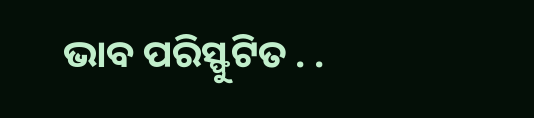ଭାବ ପରିସ୍ଫୁଟିତ . .